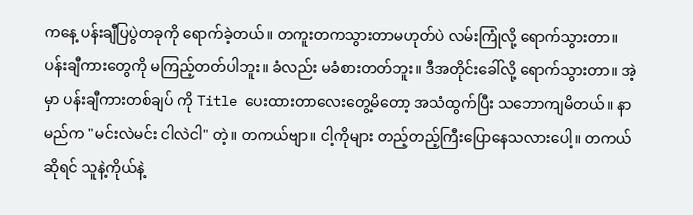ကနေ့ ပန်းချီပြပွဲတခုကို ရောက်ခဲ့တယ်။ တကူးတကသွားတာမဟုတ်ပဲ လမ်းကြုံလို့ ရောက်သွားတာ။ ပန်းချီကားတွေကို မကြည့်တတ်ပါဘူး။ ခံလည်း မခံစားတတ်ဘူး။ ဒီအတိုင်းခေါ်လို့ ရောက်သွားတာ။ အဲ့မှာ ပန်းချီကားတစ်ချပ် ကို Title ပေးထားတာလေးတွေ့မိတော့ အသံထွက်ပြီး သဘောကျမိတယ်။ နာမည်က "မင်းလဲမင်း ငါလဲငါ" တဲ့။ တကယ်ဗျာ။ ငါ့ကိုများ တည့်တည့်ကြီးပြောနေသလားပေါ့။ တကယ်ဆိုရင် သူနဲ့ကိုယ်နဲ့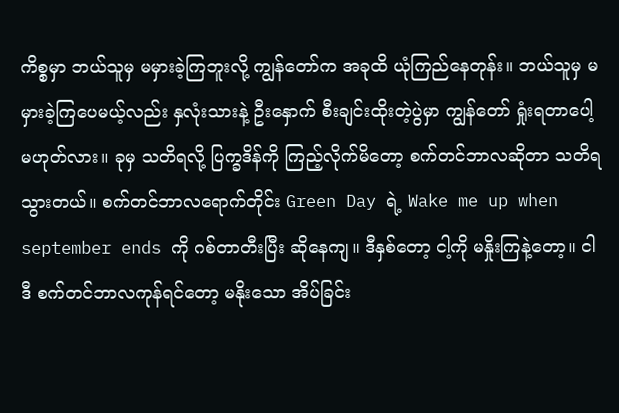ကိစ္စမှာ ဘယ်သူမှ မမှားခဲ့ကြဘူးလို့ ကျွန်တော်က အခုထိ ယုံကြည်နေတုန်း။ ဘယ်သူမှ မမှားခဲ့ကြပေမယ့်လည်း နှလုံးသားနဲ့ ဦးနှောက် စီးချင်းထိုးတဲ့ပွဲမှာ ကျွန်တော် ရှုံးရတာပေါ့ မဟုတ်လား။ ခုမှ သတိရလို့ ပြက္ခဒိန်ကို ကြည့်လိုက်မိတော့ စက်တင်ဘာလဆိုတာ သတိရသွားတယ်။ စက်တင်ဘာလရောက်တိုင်း Green Day ရဲ့ Wake me up when september ends ကို ဂစ်တာတီးပြီး ဆိုနေကျ။ ဒီနှစ်တော့ ငါ့ကို မနှိုးကြနဲ့တော့။ ငါ ဒီ စက်တင်ဘာလကုန်ရင်တော့ မနိုးသော အိပ်ခြင်း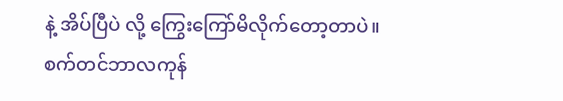နဲ့ အိပ်ပြီပဲ လို့ ကြွေးကြော်မိလိုက်တော့တာပဲ။ စက်တင်ဘာလကုန်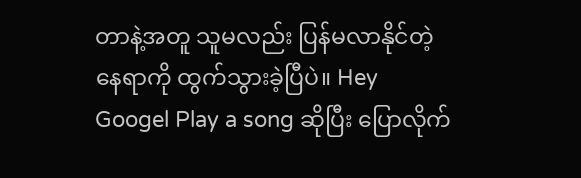တာနဲ့အတူ သူမလည်း ပြန်မလာနိုင်တဲ့နေရာကို ထွက်သွားခဲ့ပြီပဲ။ Hey Googel Play a song ဆိုပြီး ပြောလိုက်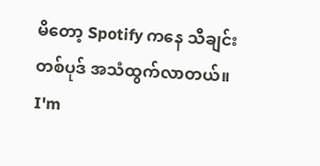မိတော့ Spotify ကနေ သီချင်းတစ်ပုဒ် အသံထွက်လာတယ်။ I'm